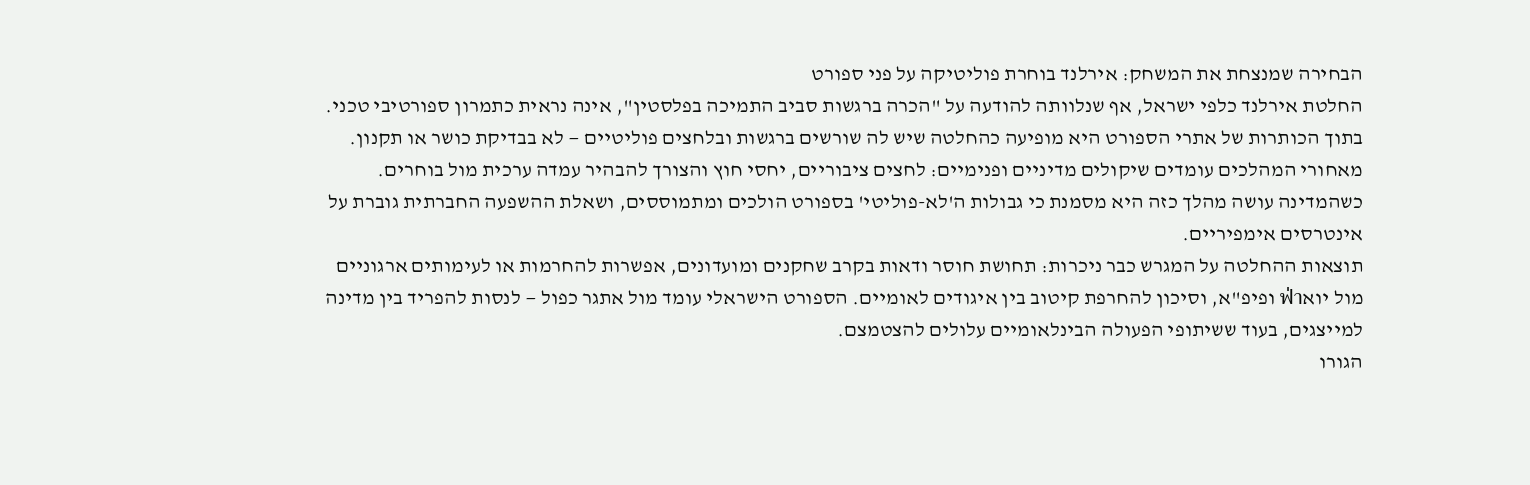הבחירה שמנצחת את המשחק: אירלנד בוחרת פוליטיקה על פני ספורט
החלטת אירלנד כלפי ישראל, אף שנלוותה להודעה על "הכרה ברגשות סביב התמיכה בפלסטין", אינה נראית כתמרון ספורטיבי טכני. בתוך הכותרות של אתרי הספורט היא מופיעה כהחלטה שיש לה שורשים ברגשות ובלחצים פוליטיים — לא בבדיקת כושר או תקנון.
מאחורי המהלכים עומדים שיקולים מדיניים ופנימיים: לחצים ציבוריים, יחסי חוץ והצורך להבהיר עמדה ערכית מול בוחרים. כשהמדינה עושה מהלך כזה היא מסמנת כי גבולות ה'לא-פוליטי' בספורט הולכים ומתמוססים, ושאלת ההשפעה החברתית גוברת על אינטרסים אימפיריים.
תוצאות ההחלטה על המגרש כבר ניכרות: תחושת חוסר ודאות בקרב שחקנים ומועדונים, אפשרות להחרמות או לעימותים ארגוניים מול יואฟ่า ופיפ"א, וסיכון להחרפת קיטוב בין איגודים לאומיים. הספורט הישראלי עומד מול אתגר כפול — לנסות להפריד בין מדינה למייצגים, בעוד ששיתופי הפעולה הבינלאומיים עלולים להצטמצם.
הגורו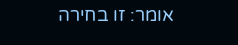אומר: זו בחירה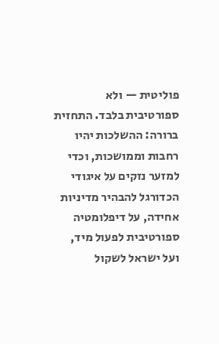פוליטית — ולא ספורטיבית בלבד. התחזית ברורה: ההשלכות יהיו רחבות וממושכות, וכדי למזער נזקים על איגודי הכדורגל להבהיר מדיניות אחידה, על דיפלומטיה ספורטיבית לפעול מיד, ועל ישראל לשקול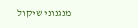מנגנוני שיקול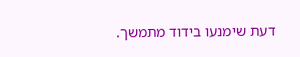דעת שימנעו בידוד מתמשך.